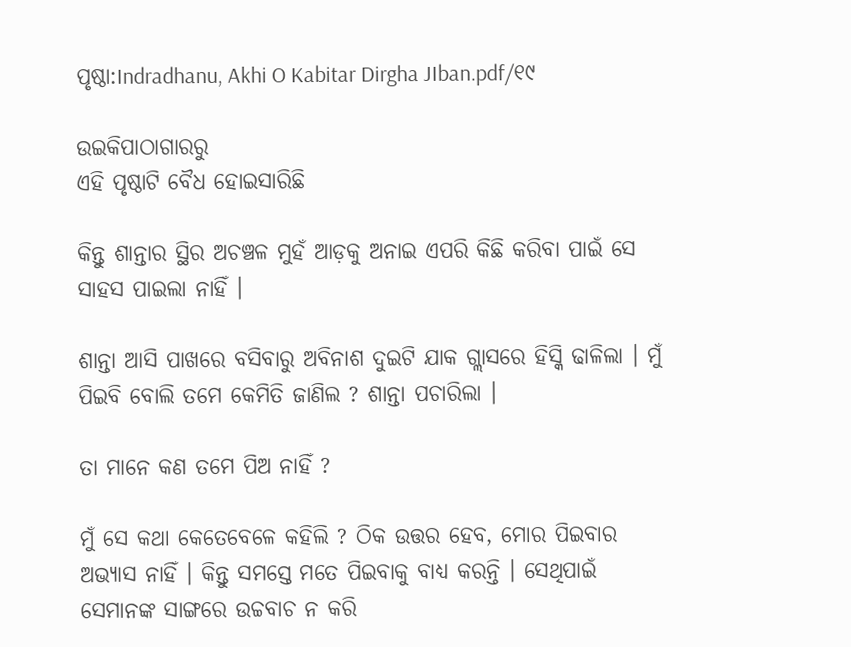ପୃଷ୍ଠା:Indradhanu, Akhi O Kabitar Dirgha JIban.pdf/୧୯

ଉଇକିପାଠାଗାର‌ରୁ
ଏହି ପୃଷ୍ଠାଟି ବୈଧ ହୋଇସାରିଛି

କିନ୍ତୁ ଶାନ୍ତାର ସ୍ଥିର ଅଚଞ୍ଚଳ ମୁହଁ ଆଡ଼କୁ ଅନାଇ ଏପରି କିଛି କରିବା ପାଇଁ ସେ ସାହସ ପାଇଲା ନାହିଁ ।

ଶାନ୍ତା ଆସି ପାଖରେ ବସିବାରୁ ଅବିନାଶ ଦୁଇଟି ଯାକ ଗ୍ଲାସରେ ହିସ୍କି ଢାଳିଲା । ମୁଁ ପିଇବି ବୋଲି ତମେ କେମିତି ଜାଣିଲ ? ଶାନ୍ତା ପଚାରିଲା ।

ତା ମାନେ କଣ ତମେ ପିଅ ନାହିଁ ?

ମୁଁ ସେ କଥା କେତେବେଳେ କହିଲି ? ଠିକ ଉତ୍ତର ହେବ, ମୋର ପିଇବାର ଅଭ୍ୟାସ ନାହିଁ । କିନ୍ତୁ ସମସ୍ତେ ମତେ ପିଇବାକୁ ବାଧ୍ୟ କରନ୍ତି । ସେଥିପାଇଁ ସେମାନଙ୍କ ସାଙ୍ଗରେ ଉଚ୍ଚବାଚ ନ କରି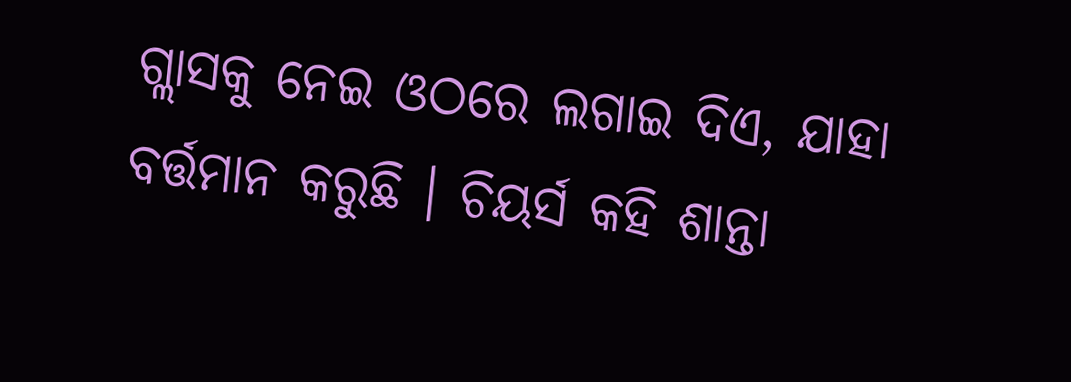ଗ୍ଲାସକୁ ନେଇ ଓଠରେ ଲଗାଇ ଦିଏ, ଯାହା ବର୍ତ୍ତମାନ କରୁଛି । ଚିୟର୍ସ କହି ଶାନ୍ତା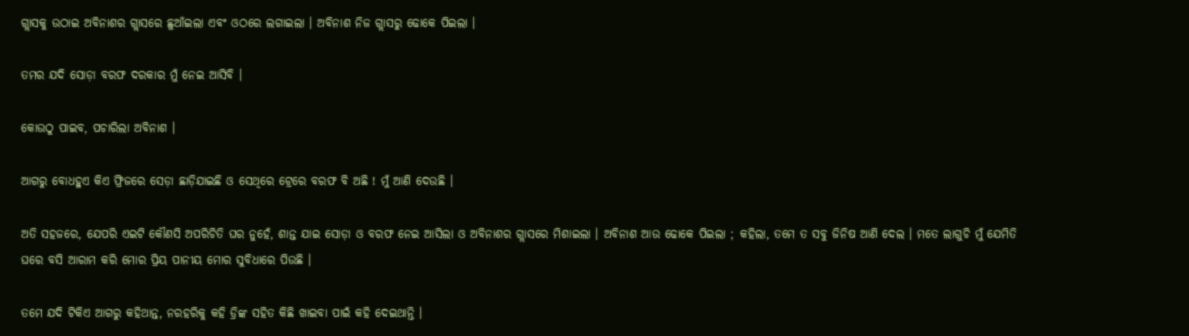ଗ୍ଲାସକୁ ଉଠାଇ ଅବିନାଶର ଗ୍ଲାସରେ ଛୁଆଁଇଲା ଏବଂ ଓଠରେ ଲଗାଇଲା । ଅବିନାଶ ନିଜ ଗ୍ଲାସରୁ ଢୋକେ ପିଇଲା ।

ତମର ଯଦି ସୋଡ଼ା ବରଫ ଦରକାର ମୁଁ ନେଇ ଆସିବି ।

କୋଉଠୁ ପାଇବ, ପଚାରିଲା ଅବିନାଶ ।

ଆଗରୁ ବୋଧହୁଏ କିଏ ଫ୍ରିଜରେ ସେଡ଼ା ଛାଡ଼ିଯାଇଛି ଓ ସେଥିରେ ଟ୍ରେରେ ବରଫ ବି ଅଛି ! ମୁଁ ଆଣି ଦେଉଛି ।

ଅତି ସହଜରେ, ଯେପରି ଏଇଟି କୌଣସି ଅପରିଚିତି ଘର ନୁହେଁ, ଶାନ୍ତ ଯାଇ ସୋଡ଼ା ଓ ବରଫ ନେଇ ଆସିଲା ଓ ଅବିନାଶର ଗ୍ଲାସରେ ମିଶାଇଲା । ଅବିନାଶ ଆଉ ଢୋକେ ପିଇଲା ; କହିଲା, ତମେ ତ ସବୁ ଜିନିଷ ଆଣି ଦେଲ । ମତେ ଲାଗୁଚି ମୁଁ ଯେମିତି ଘରେ ବସି ଆରାମ କରି ମୋର ପ୍ରିୟ ପାନୀୟ ମୋର ସୁବିଧାରେ ପିଉଛି ।

ତମେ ଯଦି ଟିକିଏ ଆଗରୁ କହିଥାନ୍ତ, ନରହରିକୁ କହି ଡ୍ରିଙ୍କ ସହିତ କିଛି ଖାଇବା ପାଇଁ କହି ଦେଇଥାନ୍ତି ।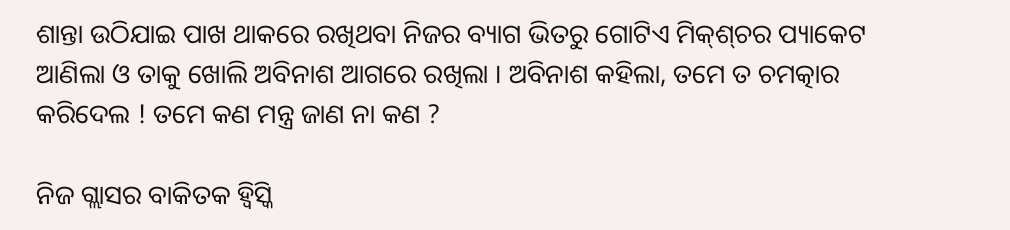ଶାନ୍ତା ଉଠିଯାଇ ପାଖ ଥାକରେ ରଖିଥବା ନିଜର ବ୍ୟାଗ ଭିତରୁ ଗୋଟିଏ ମିକ୍‌ଶ୍‌ଚର ପ୍ୟାକେଟ ଆଣିଲା ଓ ତାକୁ ଖୋଲି ଅବିନାଶ ଆଗରେ ରଖିଲା । ଅବିନାଶ କହିଲା, ତମେ ତ ଚମତ୍କାର କରିଦେଲ ! ତମେ କଣ ମନ୍ତ୍ର ଜାଣ ନା କଣ ?

ନିଜ ଗ୍ଲାସର ବାକିତକ ହ୍ୱିସ୍କି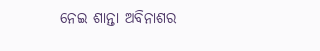ନେଇ ଶାନ୍ତା ଅବିନାଶର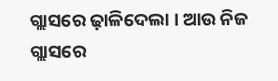ଗ୍ଲାସରେ ଢ଼ାଳିଦେଲା । ଆଉ ନିଜ ଗ୍ଲାସରେ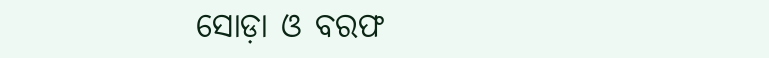ସୋଡ଼ା ଓ ବରଫ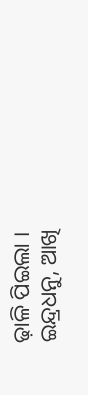ଢ଼ାଳି ପିଇଲା ।
ଇନ୍ଦ୍ରଧନୁ, ଆଖି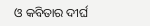ଓ କବିତାର ଦୀର୍ଘ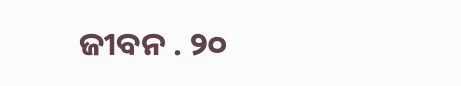ଜୀବନ . ୨୦